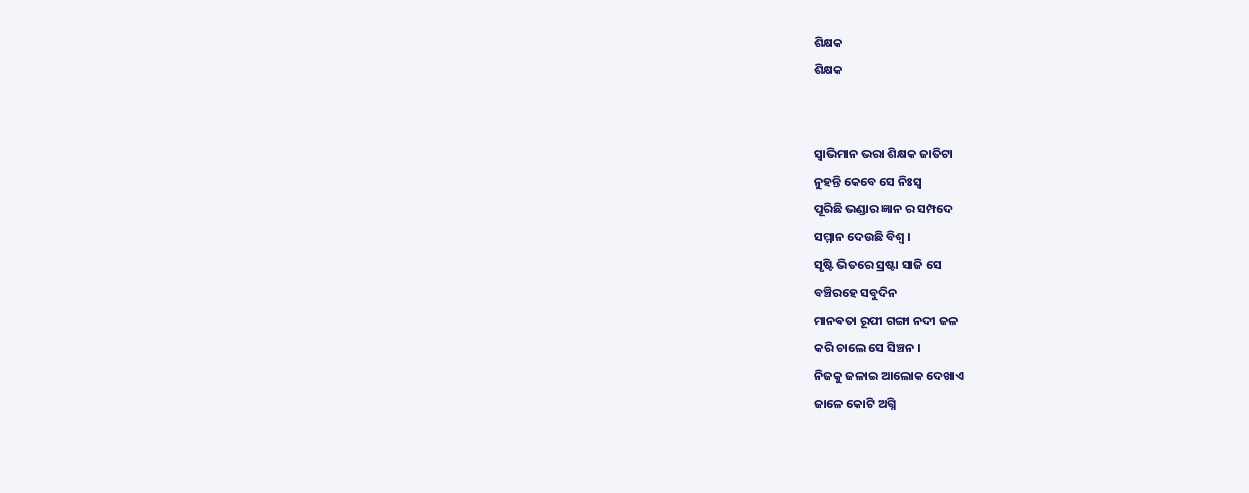ଶିକ୍ଷକ
ଶିକ୍ଷକ


ସ୍ଵାଭିମାନ ଭରା ଶିକ୍ଷକ ଜାତିଟା
ନୁହନ୍ତି କେବେ ସେ ନିଃସ୍ଵ
ପୂରିଛି ଭଣ୍ଡାର ଜ୍ଞାନ ର ସମ୍ପଦେ
ସମ୍ମାନ ଦେଉଛି ବିଶ୍ଵ ।
ସୃଷ୍ଟି ଭିତରେ ସ୍ରଷ୍ଟା ସାଜି ସେ
ବଞ୍ଚିରହେ ସବୁଦିନ
ମାନଵତା ରୂପୀ ଗଙ୍ଗା ନଦୀ ଜଳ
କରି ଚାଲେ ସେ ସିଞ୍ଚନ ।
ନିଜକୁ ଜଳାଇ ଆଲୋକ ଦେଖାଏ
ଜାଳେ କୋଟି ଅଗ୍ନି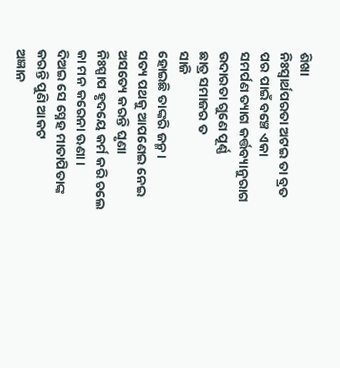ଶିଖା
ନିଃସ୍ୱାର୍ଥପରତା ଅଟଇ ତା ବ୍ରତ
ପର ପାଇଁ ବଞ୍ଚେ ଏକା
ସମର୍ପଣ ତ୍ୟାଗ କର୍ତ୍ତବ୍ୟାନୁରାଗ
ଉଦାରତା ଗୁଣେ ପୂର୍ଣ୍ଣ
ଛାତ୍ର ସମାଜର ତ
ସାଜି
ହୋଇଛି ତାଙ୍କରି ଜନ୍ମ ।
ସତ୍ୟ ପଥକୁ ଆପଣେଇ ନେଇ
ଅସତ୍ୟେ କରନ୍ତି ଘୃଣା
ନିଃସ୍ପାପ ହୃଦୟେ କର୍ମ କରି ଚଲେ
କା ମନ କରେନା ଊଣା ।
ଦିଅଇ ସେ ସ୍ନେହ ମାତାପିତାଙ୍କ
କରନ୍ତି ପୁଣି ଆକଟ
ଅଜ୍ଞାନ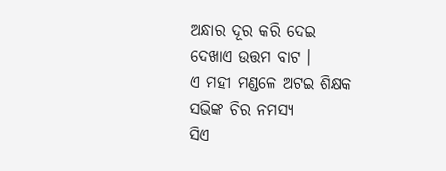ଅନ୍ଧାର ଦୂର କରି ଦେଇ
ଦେଖାଏ ଉତ୍ତମ ବାଟ ।
ଏ ମହୀ ମଣ୍ଡଳେ ଅଟଇ ଶିକ୍ଷକ
ସଭିଙ୍କ ଚିର ନମସ୍ୟ
ସିଏ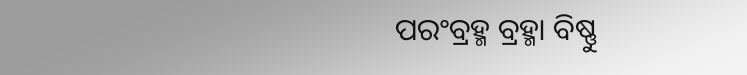ପରଂବ୍ରହ୍ମ ବ୍ରହ୍ମା ବିଷ୍ଣୁ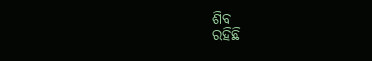ଶିବ
ରହିଛି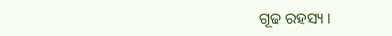ଗୂଢ ରହସ୍ୟ ।